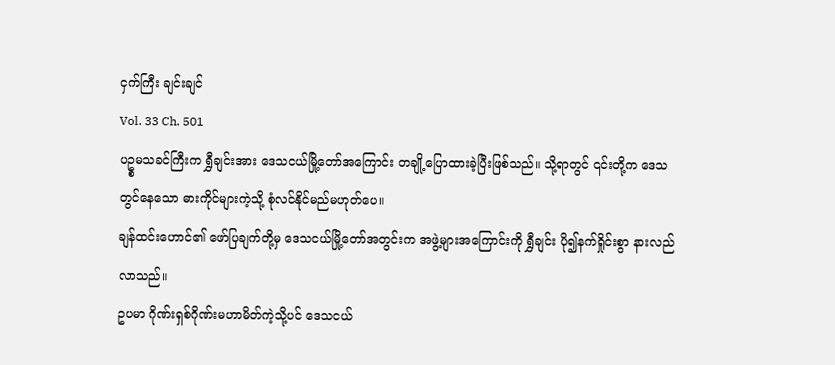ငှက်ကြီး ချင်းချင်
Vol. 33 Ch. 501
ပဥ္စမသခင်ကြီးက ရွှီချင်းအား ဒေသငယ်မြို့တော်အကြောင်း တချို့ပြောထားခဲ့ပြီးဖြစ်သည်။ သို့ရာတွင် ၎င်းတို့က ဒေသတွင်နေသော ဓားကိုင်များကဲ့သို့ စုံလင်နိုင်မည်မဟုတ်ပေ။
ချန်ထင်းဟောင်၏ ဖော်ပြချက်တို့မှ ဒေသငယ်မြို့တော်အတွင်းက အဖွဲ့များအကြောင်းကို ရွှီချင်း ပို၍နက်ရှိုင်းစွာ နားလည်လာသည်။
ဥပမာ ဂိုဏ်းရှစ်ဂိုဏ်းမဟာမိတ်ကဲ့သို့ပင် ဒေသငယ်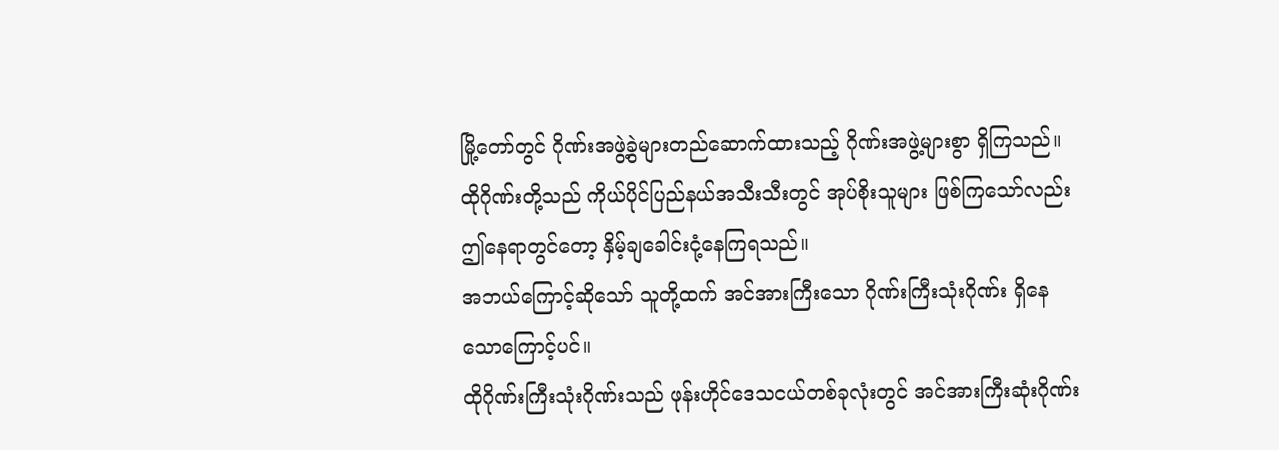မြို့တော်တွင် ဂိုဏ်းအဖွဲ့ခွဲများတည်ဆောက်ထားသည့် ဂိုဏ်းအဖွဲ့များစွာ ရှိကြသည်။
ထိုဂိုဏ်းတို့သည် ကိုယ်ပိုင်ပြည်နယ်အသီးသီးတွင် အုပ်စိုးသူများ ဖြစ်ကြသော်လည်း ဤနေရာတွင်တော့ နှိမ့်ချခေါင်းငုံ့နေကြရသည်။
အဘယ်ကြောင့်ဆိုသော် သူတို့ထက် အင်အားကြီးသော ဂိုဏ်းကြီးသုံးဂိုဏ်း ရှိနေသောကြောင့်ပင်။
ထိုဂိုဏ်းကြီးသုံးဂိုဏ်းသည် ဖုန်းဟိုင်ဒေသငယ်တစ်ခုလုံးတွင် အင်အားကြီးဆုံးဂိုဏ်း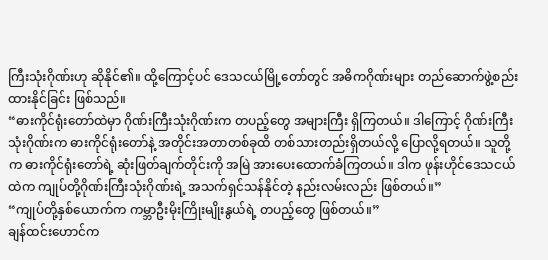ကြီးသုံးဂိုဏ်းဟု ဆိုနိုင်၏။ ထို့ကြောင့်ပင် ဒေသငယ်မြို့တော်တွင် အဓိကဂိုဏ်းများ တည်ဆောက်ဖွဲ့စည်းထားနိုင်ခြင်း ဖြစ်သည်။
“ဓားကိုင်ရုံးတော်ထဲမှာ ဂိုဏ်းကြီးသုံးဂိုဏ်းက တပည့်တွေ အများကြီး ရှိကြတယ်။ ဒါကြောင့် ဂိုဏ်းကြီးသုံးဂိုဏ်းက ဓားကိုင်ရုံးတော်နဲ့ အတိုင်းအတာတစ်ခုထိ တစ်သားတည်းရှိတယ်လို့ ပြောလို့ရတယ်။ သူတို့က ဓားကိုင်ရုံးတော်ရဲ့ ဆုံးဖြတ်ချက်တိုင်းကို အမြဲ အားပေးထောက်ခံကြတယ်။ ဒါက ဖုန်းဟိုင်ဒေသငယ်ထဲက ကျုပ်တို့ဂိုဏ်းကြီးသုံးဂိုဏ်းရဲ့ အသက်ရှင်သန်နိုင်တဲ့ နည်းလမ်းလည်း ဖြစ်တယ်။”
“ကျုပ်တို့နှစ်ယောက်က ကမ္ဘာဦးမိုးကြိုးမျိုးနွယ်ရဲ့ တပည့်တွေ ဖြစ်တယ်။”
ချန်ထင်းဟောင်က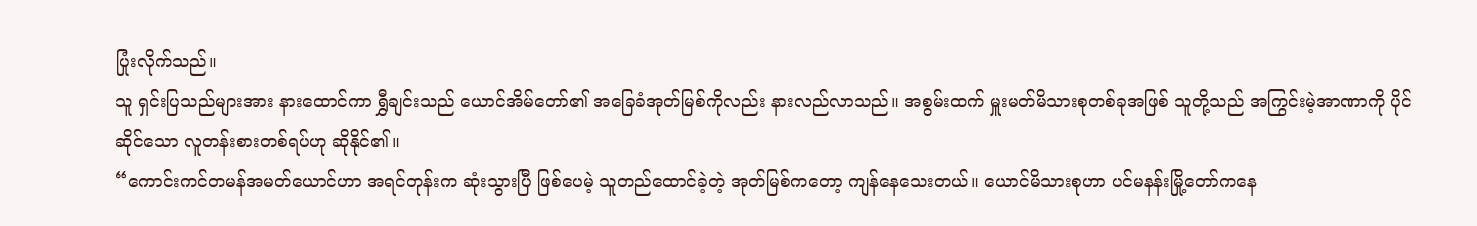ပြုံးလိုက်သည်။
သူ ရှင်းပြသည်များအား နားထောင်ကာ ရွှီချင်းသည် ယောင်အိမ်တော်၏ အခြေခံအုတ်မြစ်ကိုလည်း နားလည်လာသည်။ အစွမ်းထက် မှူးမတ်မိသားစုတစ်ခုအဖြစ် သူတို့သည် အကြွင်းမဲ့အာဏာကို ပိုင်ဆိုင်သော လူတန်းစားတစ်ရပ်ဟု ဆိုနိုင်၏။
“ကောင်းကင်တမန်အမတ်ယောင်ဟာ အရင်တုန်းက ဆုံးသွားပြီ ဖြစ်ပေမဲ့ သူတည်ထောင်ခဲ့တဲ့ အုတ်မြစ်ကတော့ ကျန်နေသေးတယ်။ ယောင်မိသားစုဟာ ပင်မနန်းမြို့တော်ကနေ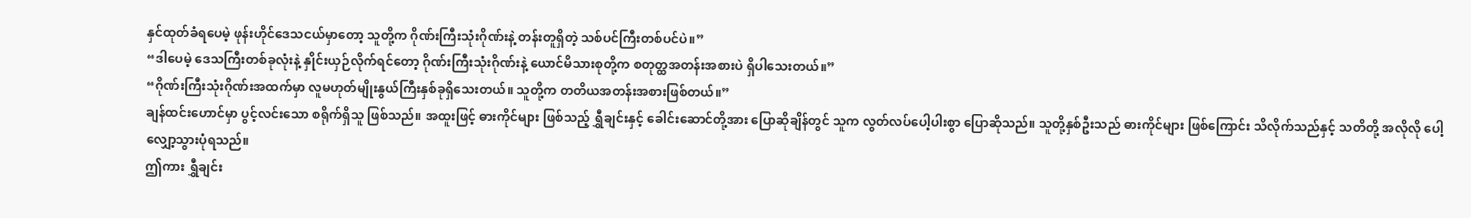နှင်ထုတ်ခံရပေမဲ့ ဖုန်းဟိုင်ဒေသငယ်မှာတော့ သူတို့က ဂိုဏ်းကြီးသုံးဂိုဏ်းနဲ့ တန်းတူရှိတဲ့ သစ်ပင်ကြီးတစ်ပင်ပဲ။”
“ဒါပေမဲ့ ဒေသကြီးတစ်ခုလုံးနဲ့ နှိုင်းယှဉ်လိုက်ရင်တော့ ဂိုဏ်းကြီးသုံးဂိုဏ်းနဲ့ ယောင်မိသားစုတို့က စတုတ္ထအတန်းအစားပဲ ရှိပါသေးတယ်။”
“ဂိုဏ်းကြီးသုံးဂိုဏ်းအထက်မှာ လူမဟုတ်မျိုးနွယ်ကြီးနှစ်ခုရှိသေးတယ်။ သူတို့က တတိယအတန်းအစားဖြစ်တယ်။”
ချန်ထင်းဟောင်မှာ ပွင့်လင်းသော စရိုက်ရှိသူ ဖြစ်သည်။ အထူးဖြင့် ဓားကိုင်များ ဖြစ်သည့် ရွှီချင်းနှင့် ခေါင်းဆောင်တို့အား ပြောဆိုချိန်တွင် သူက လွတ်လပ်ပေါ့ပါးစွာ ပြောဆိုသည်။ သူတို့နှစ်ဦးသည် ဓားကိုင်များ ဖြစ်ကြောင်း သိလိုက်သည်နှင့် သတိတို့ အလိုလို ပေါ့လျှော့သွားပုံရသည်။
ဤကား ရွှီချင်း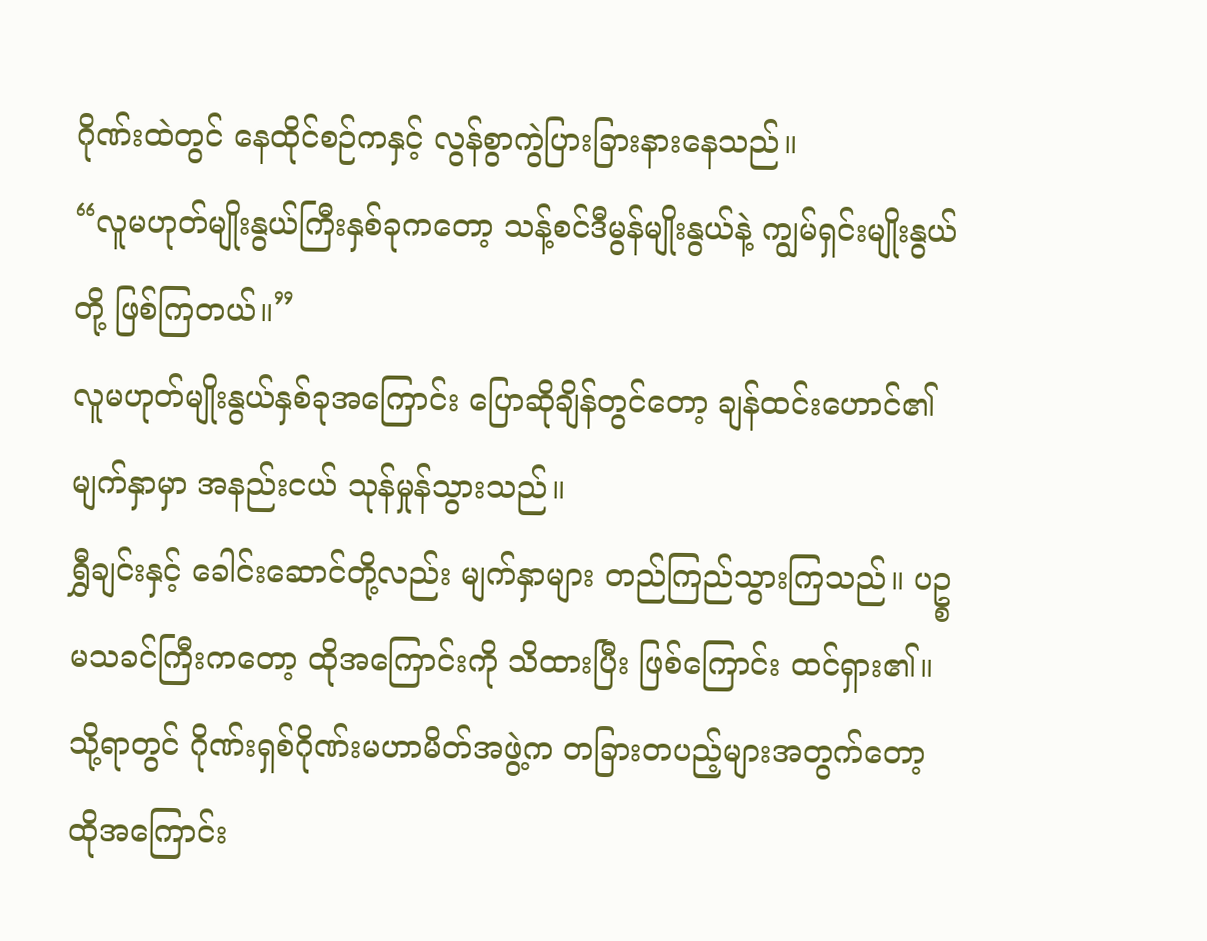ဂိုဏ်းထဲတွင် နေထိုင်စဉ်ကနှင့် လွန်စွာကွဲပြားခြားနားနေသည်။
“လူမဟုတ်မျိုးနွယ်ကြီးနှစ်ခုကတော့ သန့်စင်ဒီမွန်မျိုးနွယ်နဲ့ ကျွမ်ရှင်းမျိုးနွယ်တို့ ဖြစ်ကြတယ်။”
လူမဟုတ်မျိုးနွယ်နှစ်ခုအကြောင်း ပြောဆိုချိန်တွင်တော့ ချန်ထင်းဟောင်၏ မျက်နှာမှာ အနည်းငယ် သုန်မှုန်သွားသည်။
ရွှီချင်းနှင့် ခေါင်းဆောင်တို့လည်း မျက်နှာများ တည်ကြည်သွားကြသည်။ ပဥ္စမသခင်ကြီးကတော့ ထိုအကြောင်းကို သိထားပြီး ဖြစ်ကြောင်း ထင်ရှား၏။ သို့ရာတွင် ဂိုဏ်းရှစ်ဂိုဏ်းမဟာမိတ်အဖွဲ့က တခြားတပည့်များအတွက်တော့ ထိုအကြောင်း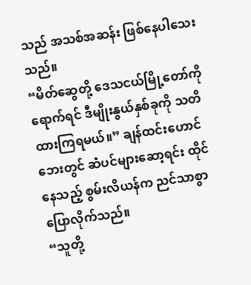သည် အသစ်အဆန်း ဖြစ်နေပါသေးသည်။
“မိတ်ဆွေတို့ ဒေသငယ်မြို့တော်ကို ရောက်ရင် ဒီမျိုးနွယ်နှစ်ခုကို သတိထားကြရမယ်။” ချန်ထင်းဟောင်ဘေးတွင် ဆံပင်များဆော့ရင်း ထိုင်နေသည့် စွမ်းလိယန်က ညင်သာစွာ ပြောလိုက်သည်။
“သူတို့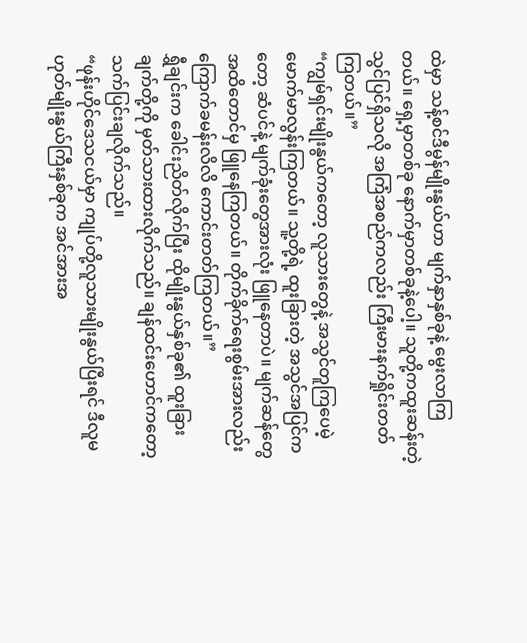ထဲမှာ သန့်စင်ဒီမွန်မျိုးနွယ်ဟာ မျက်နှာနှစ်ခုနဲ့ မွေးလာကြတယ်။ ရှေ့မှာတစ်ခု နောက်မှာတစ်ခုနဲ့ပေါ့။ သူတို့ကထူးဆန်းတဲ့သွင်ပြင်ရှိသလို အကြံအစည်ကလည်း ကြီးမားနက်ရှိုင်းတတ်ကြတယ်။”
“ကျွမ်ရှင်းမျိုးနွယ်ကတော့ လူသားတွေနဲ့ အသွင်တူကြပေမဲ့ မောက်မာလွန်းကြတယ်။ သူ့တို့ရဲ့ ထူးခြားတဲ့ အသွင်အပြင်ကတော့ ဆံပင်နဲ့ မျက်ခုံးတွေအားလုံး ဖြူနေတာပဲ။ မျက်ဆန်တွေအထိတောင်မှ ဖြူနေကြတယ်။ တိုက်ခိုက်ရေးစွမ်းအားလည်း ကြောက်ခမန်းလိလိ ကောင်းတတ်ကြတယ်။”
ရွှီချင်းက ခေါင်းညိတ်လိုက်ပြီး ထိုမျိုးနွယ်နှစ်ခု၏ ထူးခြားချက်တို့ကို မှတ်သားထားလိုက်သည်။ ချန်ထင်းဟောင်ကတော့ သက်ပြင်းချလိုက်သည်။
“ဖုန်းဟိုင်ဒေသငယ်မှာ ကျုပ်တို့လူသားမျိုးနွယ်ပြီးရင် ဒီလူမဟုတ်မျိုးနွယ်ကြီးနှစ်ခုက အင်အားအ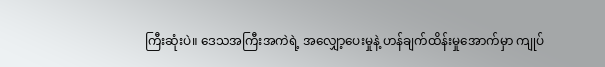ကြီးဆုံးပဲ။ ဒေသအကြီးအကဲရဲ့ အလျှော့ပေးမှုနဲ့ ဟန်ချက်ထိန်းမှုအောက်မှာ ကျုပ်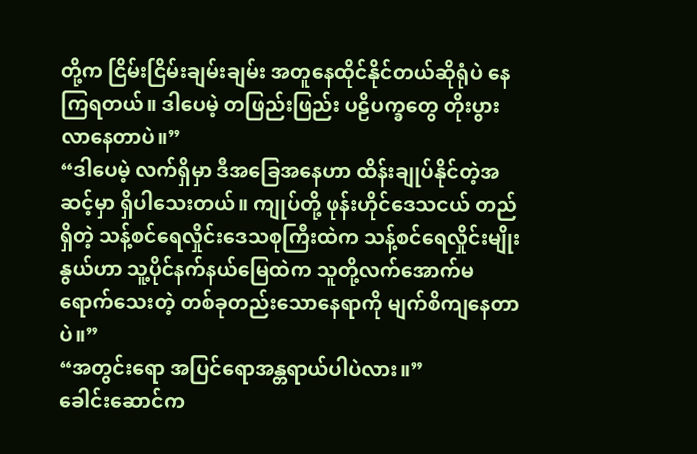တို့က ငြိမ်းငြိမ်းချမ်းချမ်း အတူနေထိုင်နိုင်တယ်ဆိုရုံပဲ နေကြရတယ်။ ဒါပေမဲ့ တဖြည်းဖြည်း ပဠိပက္ခတွေ တိုးပွားလာနေတာပဲ။”
“ဒါပေမဲ့ လက်ရှိမှာ ဒီအခြေအနေဟာ ထိန်းချုပ်နိုင်တဲ့အဆင့်မှာ ရှိပါသေးတယ်။ ကျုပ်တို့ ဖုန်းဟိုင်ဒေသငယ် တည်ရှိတဲ့ သန့်စင်ရေလှိုင်းဒေသစုကြီးထဲက သန့်စင်ရေလှိုင်းမျိုးနွယ်ဟာ သူ့ပိုင်နက်နယ်မြေထဲက သူတို့လက်အောက်မရောက်သေးတဲ့ တစ်ခုတည်းသောနေရာကို မျက်စိကျနေတာပဲ။”
“အတွင်းရော အပြင်ရောအန္တရာယ်ပါပဲလား။”
ခေါင်းဆောင်က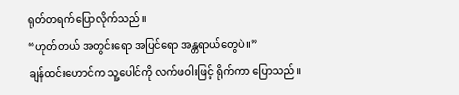ရုတ်တရက်ပြောလိုက်သည်။
“ဟုတ်တယ် အတွင်းရော အပြင်ရော အန္တရာယ်တွေပဲ။”
ချန်ထင်းဟောင်က သူ့ပေါင်ကို လက်ဖဝါးဖြင့် ရိုက်ကာ ပြောသည်။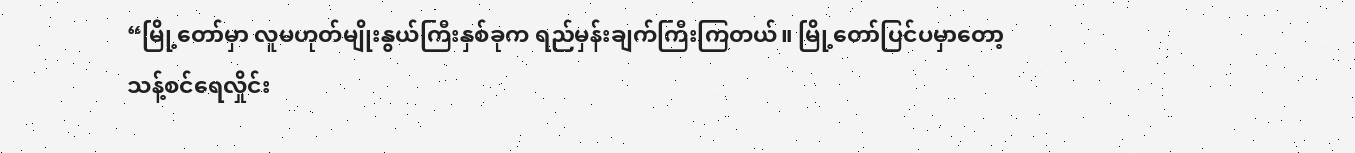“မြို့တော်မှာ လူမဟုတ်မျိုးနွယ်ကြီးနှစ်ခုက ရည်မှန်းချက်ကြီးကြတယ်။ မြို့တော်ပြင်ပမှာတော့ သန့်စင်ရေလှိုင်း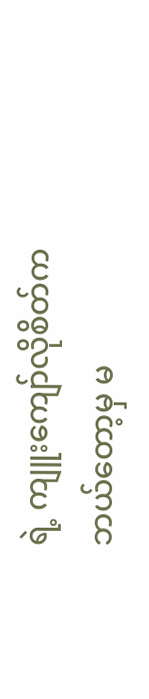ရဲ့ ကျူးကျော်လိုစိတ်က ဘယ်တော့မှ မ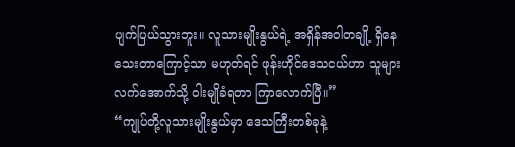ပျက်ပြယ်သွားဘူး။ လူသားမျိုးနွယ်ရဲ့ အရှိန်အဝါတချို့ ရှိနေသေးတာကြောင့်သာ မဟုတ်ရင် ဖုန်းဟိုင်ဒေသငယ်ဟာ သူများလက်အောက်သို့ ဝါးမျိုခံရတာ ကြာလောက်ပြီ။”
“ကျုပ်တို့လူသားမျိုးနွယ်မှာ ဒေသကြီးတစ်ခုနဲ့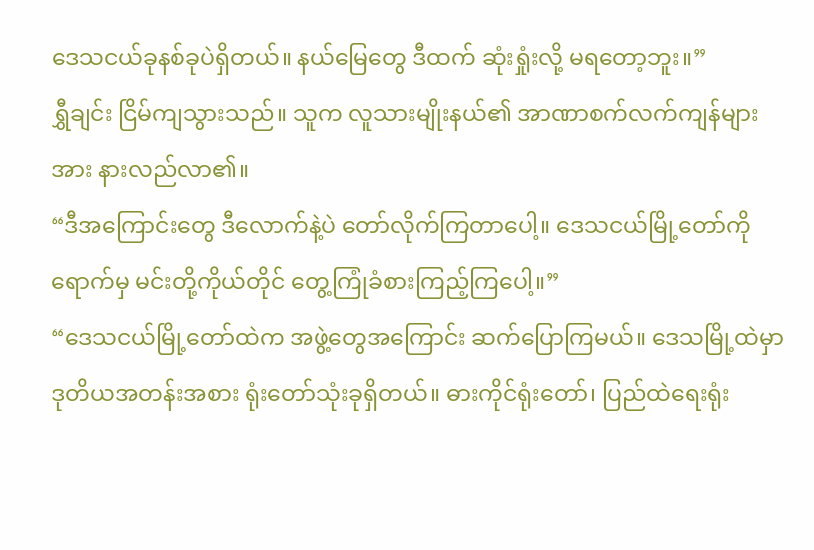ဒေသငယ်ခုနစ်ခုပဲရှိတယ်။ နယ်မြေတွေ ဒီထက် ဆုံးရှုံးလို့ မရတော့ဘူး။”
ရွှီချင်း ငြိမ်ကျသွားသည်။ သူက လူသားမျိုးနယ်၏ အာဏာစက်လက်ကျန်များအား နားလည်လာ၏။
“ဒီအကြောင်းတွေ ဒီလောက်နဲ့ပဲ တော်လိုက်ကြတာပေါ့။ ဒေသငယ်မြို့တော်ကို ရောက်မှ မင်းတို့ကိုယ်တိုင် တွေ့ကြုံခံစားကြည့်ကြပေါ့။”
“ဒေသငယ်မြို့တော်ထဲက အဖွဲ့တွေအကြောင်း ဆက်ပြောကြမယ်။ ဒေသမြို့ထဲမှာ ဒုတိယအတန်းအစား ရုံးတော်သုံးခုရှိတယ်။ ဓားကိုင်ရုံးတော်၊ ပြည်ထဲရေးရုံး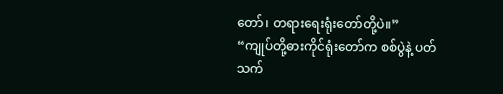တော်၊ တရားရေးရုံးတော်တို့ပဲ။”
“ကျုပ်တို့ဓားကိုင်ရုံးတော်က စစ်ပွဲနဲ့ ပတ်သက်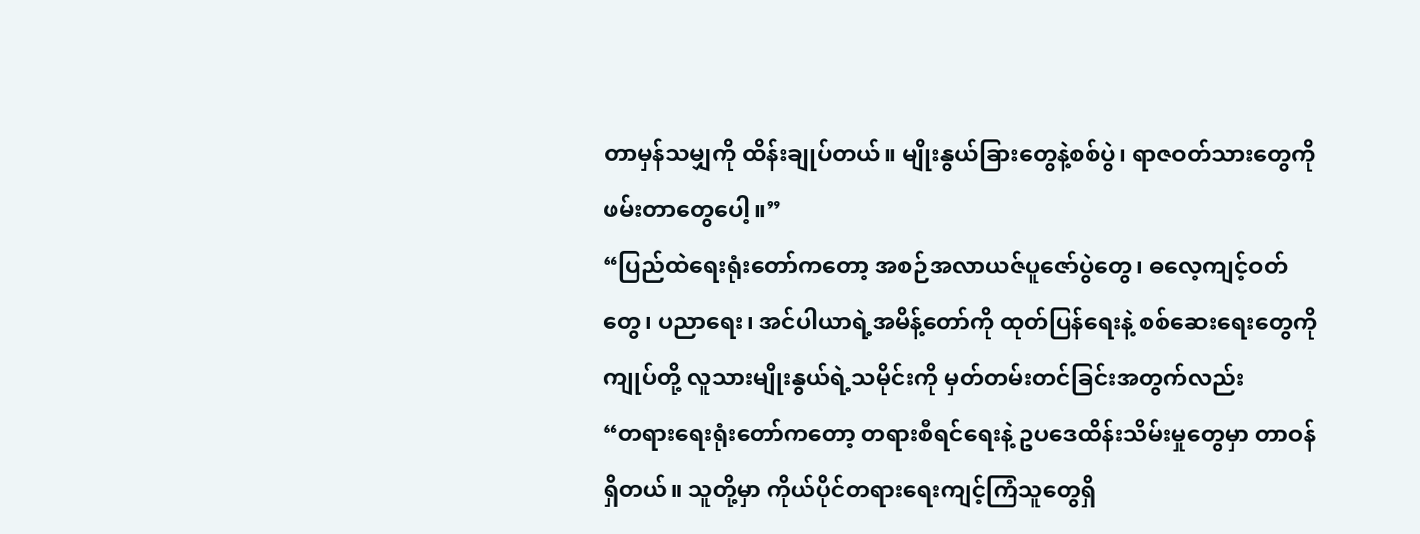တာမှန်သမျှကို ထိန်းချုပ်တယ်။ မျိုးနွယ်ခြားတွေနဲ့စစ်ပွဲ၊ ရာဇဝတ်သားတွေကို ဖမ်းတာတွေပေါ့။”
“ပြည်ထဲရေးရုံးတော်ကတော့ အစဉ်အလာယဇ်ပူဇော်ပွဲတွေ၊ ဓလေ့ကျင့်ဝတ်တွေ၊ ပညာရေး၊ အင်ပါယာရဲ့အမိန့်တော်ကို ထုတ်ပြန်ရေးနဲ့ စစ်ဆေးရေးတွေကို ကျုပ်တို့ လူသားမျိုးနွယ်ရဲ့သမိုင်းကို မှတ်တမ်းတင်ခြင်းအတွက်လည်း
“တရားရေးရုံးတော်ကတော့ တရားစီရင်ရေးနဲ့ ဥပဒေထိန်းသိမ်းမှုတွေမှာ တာဝန်ရှိတယ်။ သူတို့မှာ ကိုယ်ပိုင်တရားရေးကျင့်ကြံသူတွေရှိ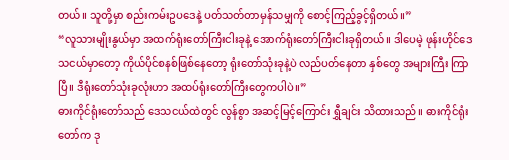တယ်။ သူတို့မှာ စည်းကမ်းဥပဒေနဲ့ ပတ်သတ်တာမှန်သမျှကို စောင့်ကြည့်ခွင့်ရှိတယ်။”
“လူသားမျိုးနွယ်မှာ အထက်ရုံးတော်ကြီးငါးခုနဲ့ အောက်ရုံးတော်ကြီးငါးခုရှိတယ်။ ဒါပေမဲ့ ဖုန်းဟိုင်ဒေသငယ်မှာတော့ ကိုယ်ပိုင်စနစ်ဖြစ်နေတော့ ရုံးတော်သုံးခုနဲ့ပဲ လည်ပတ်နေတာ နှစ်တွေ အများကြီး ကြာပြီ။ ဒီရုံးတော်သုံးခုလုံးဟာ အထပ်ရုံးတော်ကြီးတွေကပါပဲ။”
ဓားကိုင်ရုံးတော်သည် ဒေသငယ်ထဲတွင် လွန်စွာ အဆင့်မြင့်ကြောင်း ရွှီချင်း သိထားသည်။ ဓားကိုင်ရုံးတော်က ဒု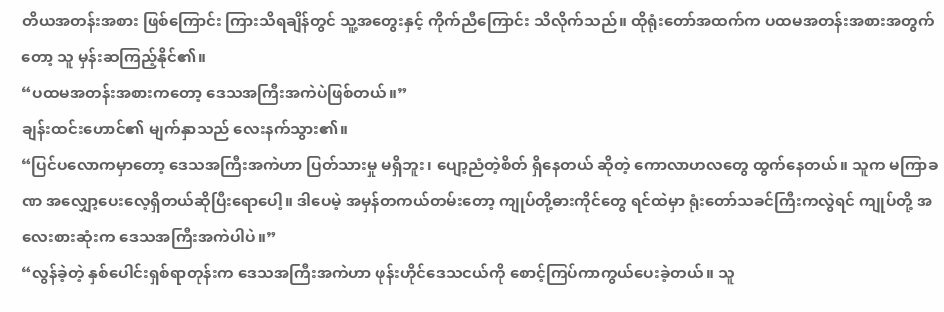တိယအတန်းအစား ဖြစ်ကြောင်း ကြားသိရချိန်တွင် သူ့အတွေးနှင့် ကိုက်ညီကြောင်း သိလိုက်သည်။ ထိုရုံးတော်အထက်က ပထမအတန်းအစားအတွက်တော့ သူ မှန်းဆကြည့်နိုင်၏။
“ပထမအတန်းအစားကတော့ ဒေသအကြီးအကဲပဲဖြစ်တယ်။”
ချန်းထင်းဟောင်၏ မျက်နှာသည် လေးနက်သွား၏။
“ပြင်ပလောကမှာတော့ ဒေသအကြီးအကဲဟာ ပြတ်သားမှု မရှိဘူး၊ ပျော့ညံတဲ့စိတ် ရှိနေတယ် ဆိုတဲ့ ကောလာဟလတွေ ထွက်နေတယ်။ သူက မကြာခဏ အလျှော့ပေးလေ့ရှိတယ်ဆိုပြီးရောပေါ့။ ဒါပေမဲ့ အမှန်တကယ်တမ်းတော့ ကျုပ်တို့ဓားကိုင်တွေ ရင်ထဲမှာ ရုံးတော်သခင်ကြီးကလွဲရင် ကျုပ်တို့ အလေးစားဆုံးက ဒေသအကြီးအကဲပါပဲ။”
“လွန်ခဲ့တဲ့ နှစ်ပေါင်းရှစ်ရာတုန်းက ဒေသအကြီးအကဲဟာ ဖုန်းဟိုင်ဒေသငယ်ကို စောင့်ကြပ်ကာကွယ်ပေးခဲ့တယ်။ သူ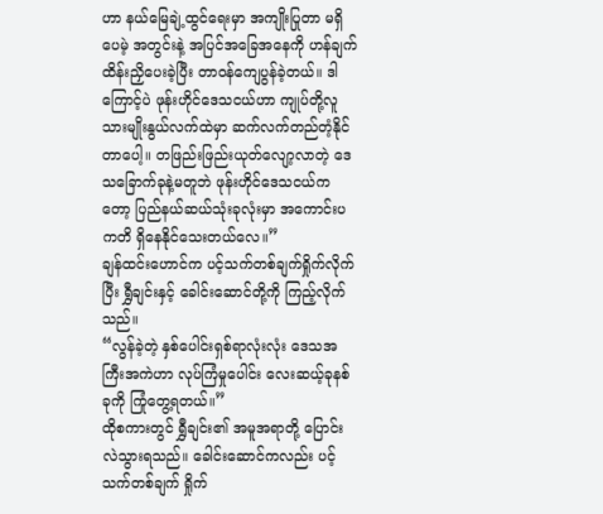ဟာ နယ်မြေချဲ့ထွင်ရေးမှာ အကျိုးပြုတာ မရှိပေမဲ့ အတွင်းနဲ့ အပြင်အခြေအနေကို ဟန်ချက်ထိန်းညှိပေးခဲ့ပြီး တာဝန်ကျေပွန်ခဲ့တယ်။ ဒါကြောင့်ပဲ ဖုန်းဟိုင်ဒေသငယ်ဟာ ကျုပ်တို့လူသားမျိုးနွယ်လက်ထဲမှာ ဆက်လက်တည်တံ့နိုင်တာပေါ့။ တဖြည်းဖြည်းယုတ်လျော့လာတဲ့ ဒေသခြောက်ခုနဲ့မတူဘဲ ဖုန်းဟိုင်ဒေသငယ်ကတော့ ပြည်နယ်ဆယ်သုံးခုလုံးမှာ အကောင်းပကတိ ရှိနေနိုင်သေးတယ်လေ။”
ချန်ထင်းဟောင်က ပင့်သက်တစ်ချက်ရှိုက်လိုက်ပြီး ရွှီချင်းနှင့် ခေါင်းဆောင်တို့ကို ကြည့်လိုက်သည်။
“လွန်ခဲ့တဲ့ နှစ်ပေါင်းရှစ်ရာလုံးလုံး ဒေသအကြီးအကဲဟာ လုပ်ကြံမှုပေါင်း လေးဆယ့်ခုနစ်ခုကို ကြုံတွေ့ရတယ်။”
ထိုစကားတွင် ရွှီချင်း၏ အမူအရာတို့ ပြောင်းလဲသွားရသည်။ ခေါင်းဆောင်ကလည်း ပင့်သက်တစ်ချက် ရှိုက်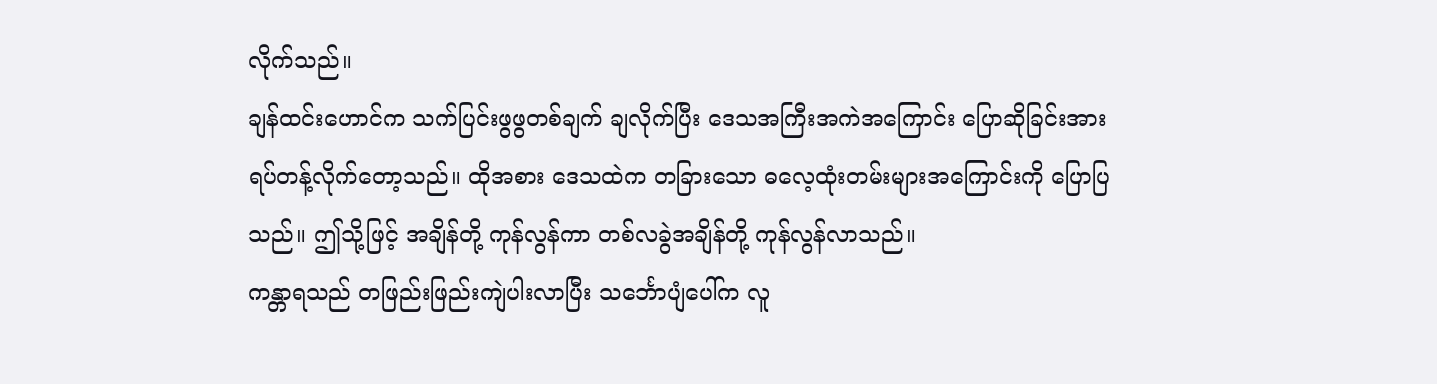လိုက်သည်။
ချန်ထင်းဟောင်က သက်ပြင်းဖွဖွတစ်ချက် ချလိုက်ပြီး ဒေသအကြီးအကဲအကြောင်း ပြောဆိုခြင်းအား ရပ်တန့်လိုက်တော့သည်။ ထိုအစား ဒေသထဲက တခြားသော ဓလေ့ထုံးတမ်းများအကြောင်းကို ပြောပြသည်။ ဤသို့ဖြင့် အချိန်တို့ ကုန်လွန်ကာ တစ်လခွဲအချိန်တို့ ကုန်လွန်လာသည်။
ကန္တာရသည် တဖြည်းဖြည်းကျဲပါးလာပြီး သင်္ဘောပျံပေါ်က လူ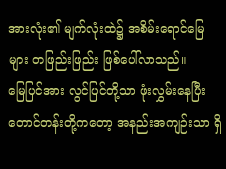အားလုံး၏ မျက်လုံးထဲ၌ အစိမ်းရောင်မြေများ တဖြည်းဖြည်း ဖြစ်ပေါ်လာသည်။
မြေပြင်အား လွင်ပြင်တို့သာ ဖုံးလွှမ်းနေပြီး တောင်တန်းတို့ကတော့ အနည်းအကျဉ်းသာ ရှိ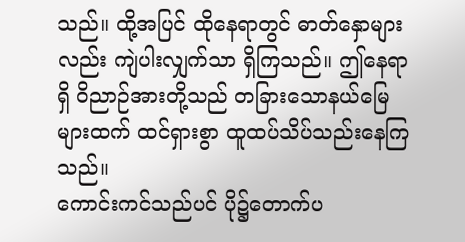သည်။ ထို့အပြင် ထိုနေရာတွင် ဓာတ်နှောများလည်း ကျဲပါးလျှက်သာ ရှိကြသည်။ ဤနေရာရှိ ဝိညာဉ်အားတို့သည် တခြားသောနယ်မြေများထက် ထင်ရှားစွာ ထူထပ်သိပ်သည်းနေကြသည်။
ကောင်းကင်သည်ပင် ပို၌တောက်ပ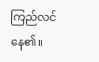ကြည်လင်နေ၏။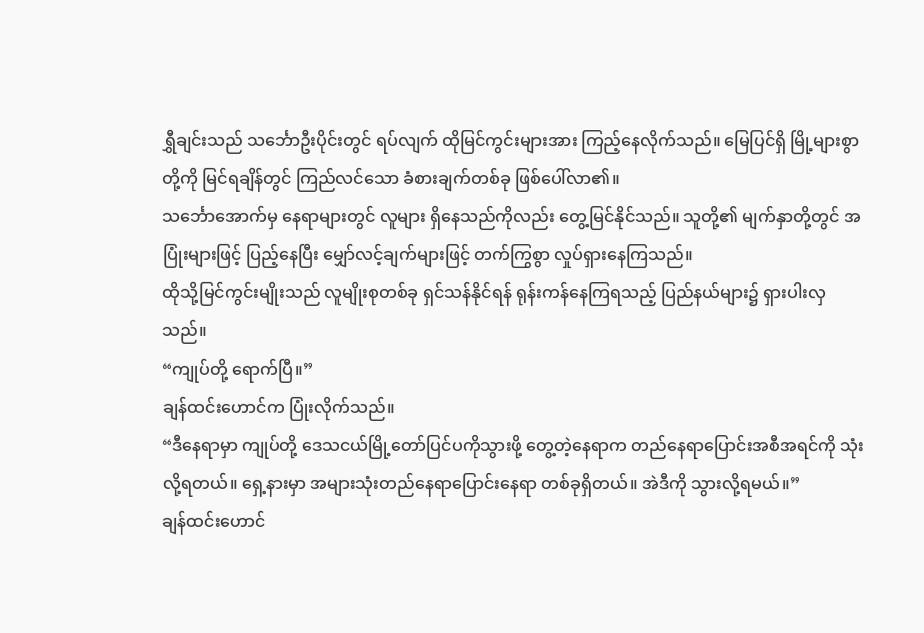ရွှီချင်းသည် သင်္ဘောဦးပိုင်းတွင် ရပ်လျက် ထိုမြင်ကွင်းများအား ကြည့်နေလိုက်သည်။ မြေပြင်ရှိ မြို့များစွာတို့ကို မြင်ရချိန်တွင် ကြည်လင်သော ခံစားချက်တစ်ခု ဖြစ်ပေါ်လာ၏။
သင်္ဘောအောက်မှ နေရာများတွင် လူများ ရှိနေသည်ကိုလည်း တွေ့မြင်နိုင်သည်။ သူတို့၏ မျက်နှာတို့တွင် အပြုံးများဖြင့် ပြည့်နေပြီး မျှော်လင့်ချက်များဖြင့် တက်ကြွစွာ လှုပ်ရှားနေကြသည်။
ထိုသို့မြင်ကွင်းမျိုးသည် လူမျိုးစုတစ်ခု ရှင်သန်နိုင်ရန် ရုန်းကန်နေကြရသည့် ပြည်နယ်များ၌ ရှားပါးလှသည်။
“ကျုပ်တို့ ရောက်ပြီ။”
ချန်ထင်းဟောင်က ပြုံးလိုက်သည်။
“ဒီနေရာမှာ ကျုပ်တို့ ဒေသငယ်မြို့တော်ပြင်ပကိုသွားဖို့ တွေ့တဲ့နေရာက တည်နေရာပြောင်းအစီအရင်ကို သုံးလို့ရတယ်။ ရှေ့နားမှာ အများသုံးတည်နေရာပြောင်းနေရာ တစ်ခုရှိတယ်။ အဲဒီကို သွားလို့ရမယ်။”
ချန်ထင်းဟောင်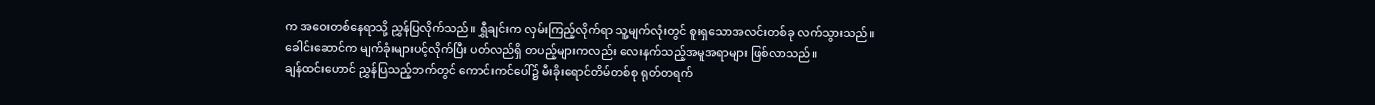က အဝေးတစ်နေရာသို့ ညွှန်ပြလိုက်သည်။ ရွှီချင်းက လှမ်းကြည့်လိုက်ရာ သူ့မျက်လုံးတွင် စူးရှသောအလင်းတစ်ခု လက်သွားသည်။
ခေါင်းဆောင်က မျက်ခုံးများပင့်လိုက်ပြီး ပတ်လည်ရှိ တပည့်များကလည်း လေးနက်သည့်အမူအရာများ ဖြစ်လာသည်။
ချန်ထင်းဟောင် ညွှန်ပြသည့်ဘက်တွင် ကောင်းကင်ပေါ်၌ မီးခိုးရောင်တိမ်တစ်စု ရုတ်တရက်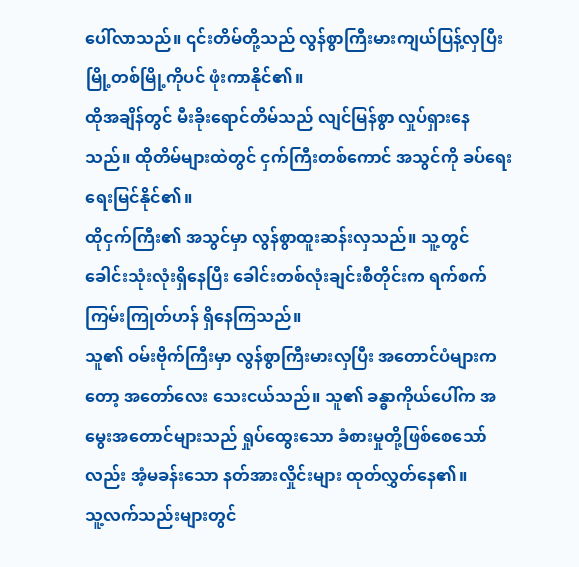ပေါ်လာသည်။ ၎င်းတိမ်တို့သည် လွန်စွာကြီးမားကျယ်ပြန့်လှပြီး မြို့တစ်မြို့ကိုပင် ဖုံးကာနိုင်၏။
ထိုအချိန်တွင် မီးခိုးရောင်တိမ်သည် လျင်မြန်စွာ လှုပ်ရှားနေသည်။ ထိုတိမ်များထဲတွင် ငှက်ကြီးတစ်ကောင် အသွင်ကို ခပ်ရေးရေးမြင်နိုင်၏။
ထိုငှက်ကြီး၏ အသွင်မှာ လွန်စွာထူးဆန်းလှသည်။ သူ့တွင် ခေါင်းသုံးလုံးရှိနေပြီး ခေါင်းတစ်လုံးချင်းစီတိုင်းက ရက်စက်ကြမ်းကြုတ်ဟန် ရှိနေကြသည်။
သူ၏ ဝမ်းဗိုက်ကြီးမှာ လွန်စွာကြီးမားလှပြီး အတောင်ပံများကတော့ အတော်လေး သေးငယ်သည်။ သူ၏ ခန္ဓာကိုယ်ပေါ်က အမွေးအတောင်များသည် ရှုပ်ထွေးသော ခံစားမှုတို့ဖြစ်စေသော်လည်း အံ့မခန်းသော နတ်အားလှိုင်းများ ထုတ်လွှတ်နေ၏။
သူ့လက်သည်းများတွင်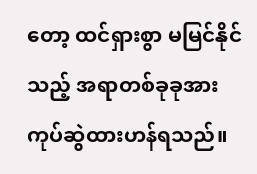တော့ ထင်ရှားစွာ မမြင်နိုင်သည့် အရာတစ်ခုခုအား ကုပ်ဆွဲထားဟန်ရသည်။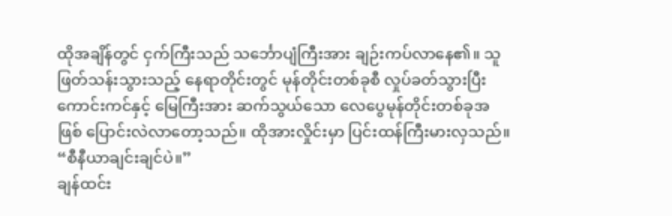ထိုအချိန်တွင် ငှက်ကြီးသည် သင်္ဘောပျံကြီးအား ချဉ်းကပ်လာနေ၏။ သူ ဖြတ်သန်းသွားသည့် နေရာတိုင်းတွင် မုန်တိုင်းတစ်ခုစီ လှုပ်ခတ်သွားပြီး ကောင်းကင်နှင့် မြေကြီးအား ဆက်သွယ်သော လေပွေမုန်တိုင်းတစ်ခုအဖြစ် ပြောင်းလဲလာတော့သည်။ ထိုအားလှိုင်းမှာ ပြင်းထန်ကြီးမားလှသည်။
“စီနီယာချင်းချင်ပဲ။”
ချန်ထင်း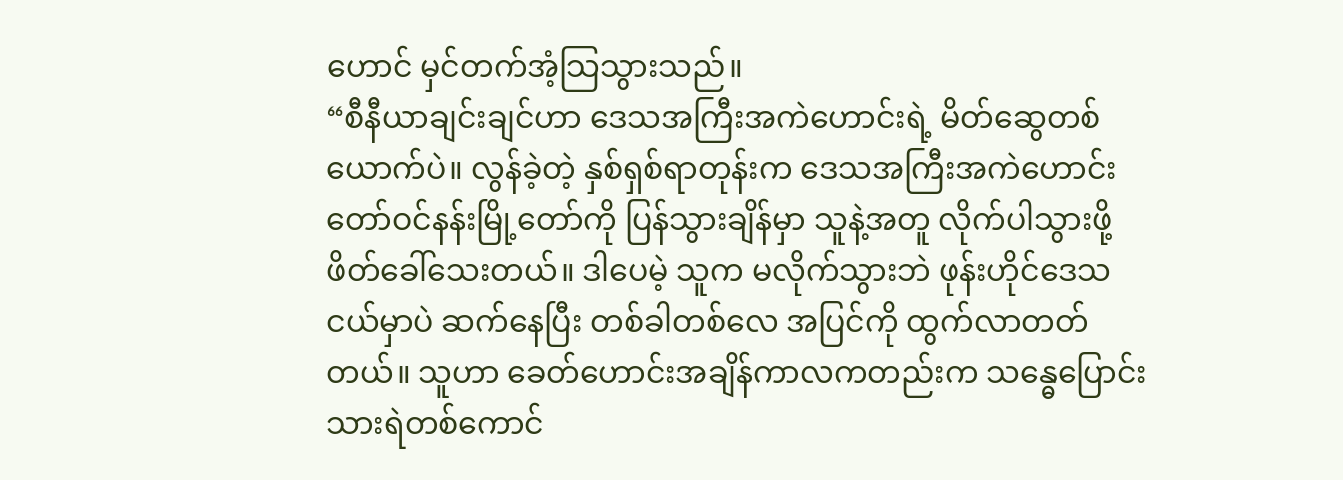ဟောင် မှင်တက်အံ့သြသွားသည်။
“စီနီယာချင်းချင်ဟာ ဒေသအကြီးအကဲဟောင်းရဲ့ မိတ်ဆွေတစ်ယောက်ပဲ။ လွန်ခဲ့တဲ့ နှစ်ရှစ်ရာတုန်းက ဒေသအကြီးအကဲဟောင်း တော်ဝင်နန်းမြို့တော်ကို ပြန်သွားချိန်မှာ သူနဲ့အတူ လိုက်ပါသွားဖို့ ဖိတ်ခေါ်သေးတယ်။ ဒါပေမဲ့ သူက မလိုက်သွားဘဲ ဖုန်းဟိုင်ဒေသငယ်မှာပဲ ဆက်နေပြီး တစ်ခါတစ်လေ အပြင်ကို ထွက်လာတတ်တယ်။ သူဟာ ခေတ်ဟောင်းအချိန်ကာလကတည်းက သန္ဓေပြောင်းသားရဲတစ်ကောင်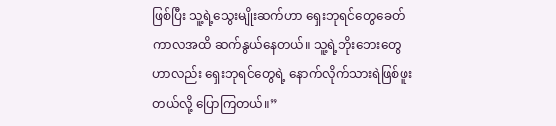ဖြစ်ပြီး သူ့ရဲ့သွေးမျိုးဆက်ဟာ ရှေးဘုရင်တွေခေတ်ကာလအထိ ဆက်နွယ်နေတယ်။ သူ့ရဲ့ဘိုးဘေးတွေဟာလည်း ရှေးဘုရင်တွေရဲ့ နောက်လိုက်သားရဲဖြစ်ဖူးတယ်လို့ ပြောကြတယ်။”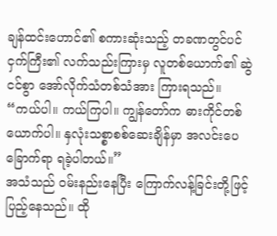ချန်ထင်းဟောင်၏ စကားဆုံးသည့် တခဏတွင်ပင် ငှက်ကြီး၏ လက်သည်းကြားမှ လူတစ်ယောက်၏ ဆွဲငင်စွာ အော်လိုက်သံတစ်သံအား ကြားရသည်။
“ကယ်ပါ။ ကယ်ကြပါ။ ကျွန်တော်က ဓားကိုင်တစ်ယောက်ပါ။ နှလုံးသစ္စာစစ်ဆေးချိန်မှာ အလင်းပေခြောက်ရာ ရခဲ့ပါတယ်။”
အသံသည် ဝမ်းနည်းနေပြီး ကြောက်လန့်ခြင်းတို့ဖြင့် ပြည့်နေသည်။ ထို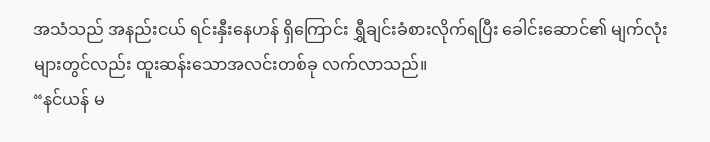အသံသည် အနည်းငယ် ရင်းနှီးနေဟန် ရှိကြောင်း ရွှီချင်းခံစားလိုက်ရပြီး ခေါင်းဆောင်၏ မျက်လုံးများတွင်လည်း ထူးဆန်းသောအလင်းတစ်ခု လက်လာသည်။
“နင်ယန် မ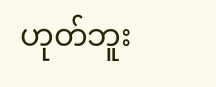ဟုတ်ဘူး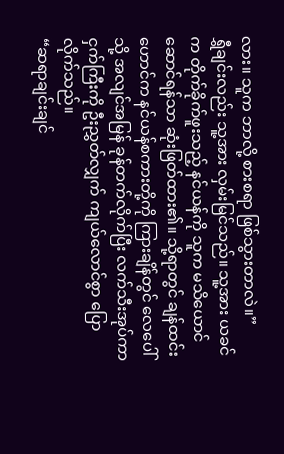လား။ သူက ဘာလို့ စားစရာ ဖြစ်သွားတာလဲ။”
ရွှီချင်းလည်း သူ့အား လှမ်းမြင်သည်။ သူ့အား ယခင်က တိုက်ခိုက်ဖူးသည့် နင်ယန်ကို သူက မသိယောင်ဆောင်ရန်သာ ဆုံးဖြတ်ထား၏။ သို့ရာတွင် ချန်ထင်းဟောင်က နင်ယန်စကားတို့ကို ကြားချိန်တွင် လေပေါ်သို့ အလျင်အမြန် ခုန်တက်လိုက်ပြီး လက်သီးအုပ်ကာ ငှက်ကြီးကို ဦးညွှတ်လျှက် ကျယ်လောင်စွာ ပြောလိုက်သည်။
“ဆရာချင်းချင်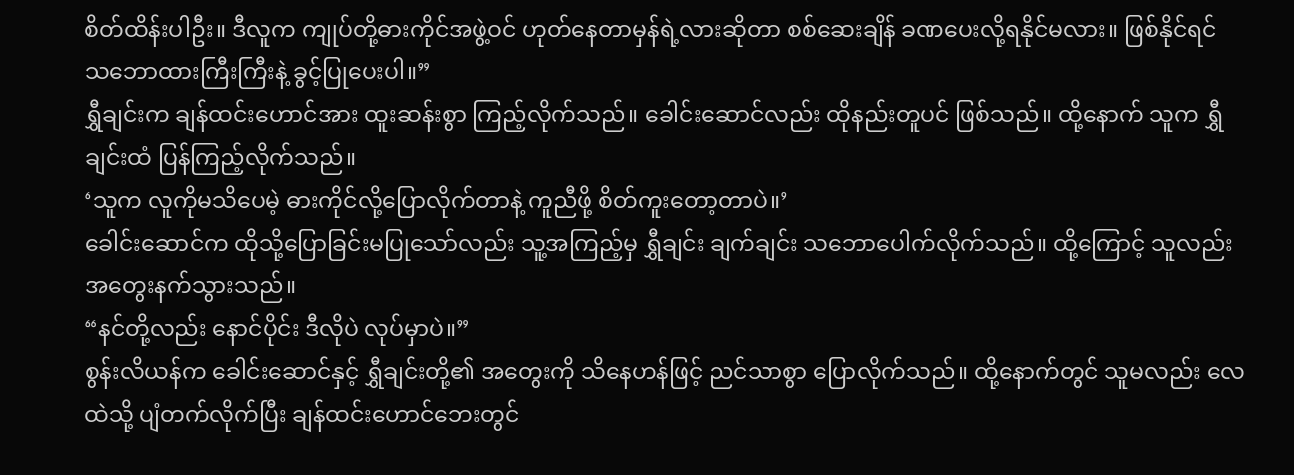စိတ်ထိန်းပါဦး။ ဒီလူက ကျုပ်တို့ဓားကိုင်အဖွဲ့ဝင် ဟုတ်နေတာမှန်ရဲ့လားဆိုတာ စစ်ဆေးချိန် ခဏပေးလို့ရနိုင်မလား။ ဖြစ်နိုင်ရင် သဘောထားကြီးကြီးနဲ့ ခွင့်ပြုပေးပါ။”
ရွှီချင်းက ချန်ထင်းဟောင်အား ထူးဆန်းစွာ ကြည့်လိုက်သည်။ ခေါင်းဆောင်လည်း ထိုနည်းတူပင် ဖြစ်သည်။ ထို့နောက် သူက ရွှီချင်းထံ ပြန်ကြည့်လိုက်သည်။
‘သူက လူကိုမသိပေမဲ့ ဓားကိုင်လို့ပြောလိုက်တာနဲ့ ကူညီဖို့ စိတ်ကူးတော့တာပဲ။’
ခေါင်းဆောင်က ထိုသို့ပြောခြင်းမပြုသော်လည်း သူ့အကြည့်မှ ရွှီချင်း ချက်ချင်း သဘောပေါက်လိုက်သည်။ ထို့ကြောင့် သူလည်း အတွေးနက်သွားသည်။
“နင်တို့လည်း နောင်ပိုင်း ဒီလိုပဲ လုပ်မှာပဲ။”
စွန်းလိယန်က ခေါင်းဆောင်နှင့် ရွှီချင်းတို့၏ အတွေးကို သိနေဟန်ဖြင့် ညင်သာစွာ ပြောလိုက်သည်။ ထို့နောက်တွင် သူမလည်း လေထဲသို့ ပျံတက်လိုက်ပြီး ချန်ထင်းဟောင်ဘေးတွင်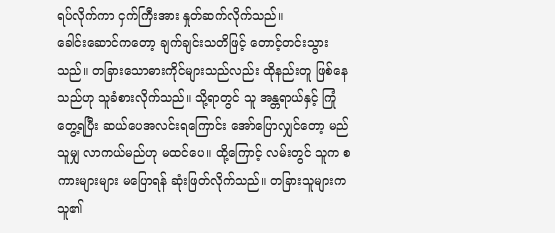ရပ်လိုက်ကာ ငှက်ကြီးအား နှုတ်ဆက်လိုက်သည်။
ခေါင်းဆောင်ကတော့ ချက်ချင်းသတိဖြင့် တောင့်တင်းသွားသည်။ တခြားသောဓားကိုင်များသည်လည်း ထိုနည်းတူ ဖြစ်နေသည်ဟု သူခံစားလိုက်သည်။ သို့ရာတွင် သူ အန္တရာယ်နှင့် ကြုံတွေ့ရပြီး ဆယ်ပေအလင်းရကြောင်း အော်ပြောလျှင်တော့ မည်သူမျှ လာကယ်မည်ဟု မထင်ပေ။ ထို့ကြောင့် လမ်းတွင် သူက စကားများများ မပြောရန် ဆုံးဖြတ်လိုက်သည်။ တခြားသူများက သူ၏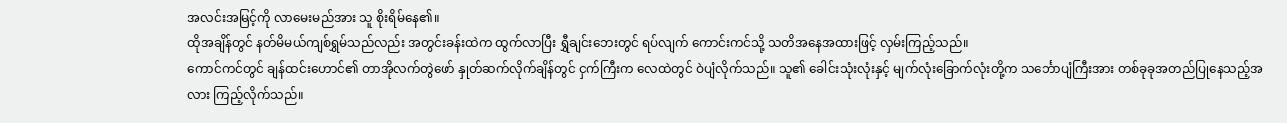အလင်းအမြင့်ကို လာမေးမည်အား သူ စိုးရိမ်နေ၏။
ထိုအချိန်တွင် နတ်မိမယ်ကျစ်ရွှမ်သည်လည်း အတွင်းခန်းထဲက ထွက်လာပြီး ရွှီချင်းဘေးတွင် ရပ်လျက် ကောင်းကင်သို့ သတိအနေအထားဖြင့် လှမ်းကြည့်သည်။
ကောင်ကင်တွင် ချန်ထင်းဟောင်၏ တာအိုလက်တွဲဖော် နှုတ်ဆက်လိုက်ချိန်တွင် ငှက်ကြီးက လေထဲတွင် ဝဲပျံလိုက်သည်။ သူ၏ ခေါင်းသုံးလုံးနှင့် မျက်လုံးခြောက်လုံးတို့က သင်္ဘောပျံကြီးအား တစ်ခုခုအတည်ပြုနေသည့်အလား ကြည့်လိုက်သည်။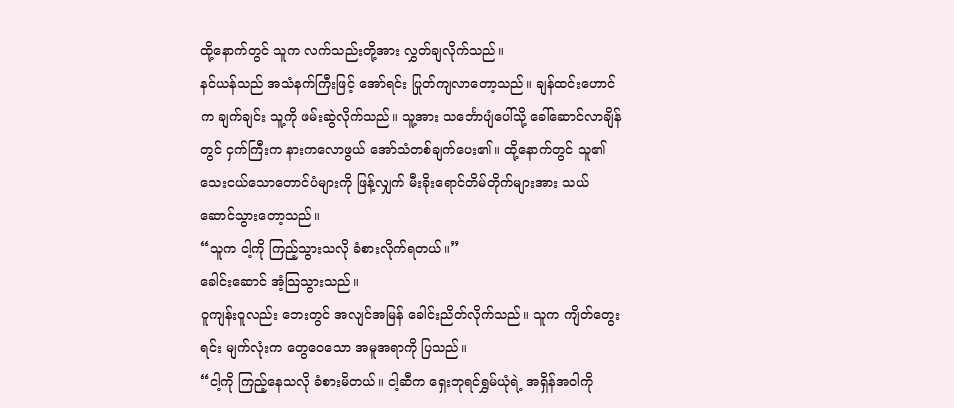ထို့နောက်တွင် သူက လက်သည်းတို့အား လွှတ်ချလိုက်သည်။
နင်ယန်သည် အသံနက်ကြီးဖြင့် အော်ရင်း ပြုတ်ကျလာတော့သည်။ ချန်ထင်းဟောင်က ချက်ချင်း သူ့ကို ဖမ်းဆွဲလိုက်သည်။ သူ့အား သင်္ဘောပျံပေါ်သို့ ခေါ်ဆောင်လာချိန်တွင် ငှက်ကြီးက နားကလောဖွယ် အော်သံတစ်ချက်ပေး၏။ ထို့နောက်တွင် သူ၏ သေးငယ်သောတောင်ပံများကို ဖြန့်လျှက် မီးခိုးရောင်တိမ်တိုက်များအား သယ်ဆောင်သွားတော့သည်။
“သူက ငါ့ကို ကြည့်သွားသလို ခံစားလိုက်ရတယ်။”
ခေါင်းဆောင် အံ့သြသွားသည်။
ဝူကျန်းဝူလည်း ဘေးတွင် အလျင်အမြန် ခေါင်းညိတ်လိုက်သည်။ သူက ကျိတ်တွေးရင်း မျက်လုံးက တွေဝေသော အမူအရာကို ပြသည်။
“ငါ့ကို ကြည့်နေသလို ခံစားမိတယ်။ ငါ့ဆီက ရှေးဘုရင်ရွှမ်ယုံရဲ့ အရှိန်အဝါကို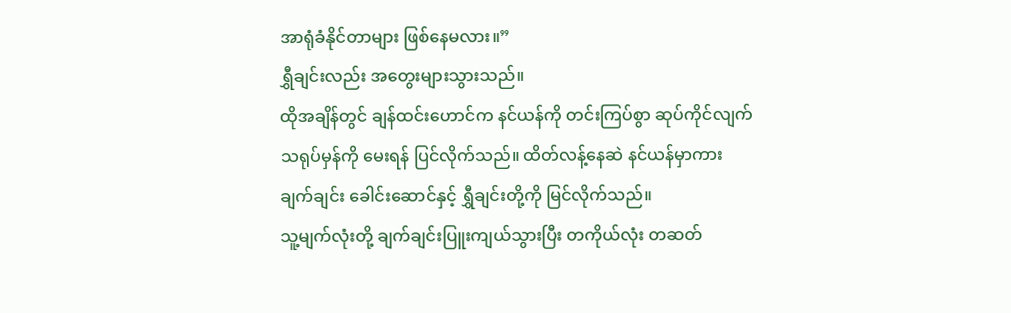အာရုံခံနိုင်တာများ ဖြစ်နေမလား။”
ရွှီချင်းလည်း အတွေးများသွားသည်။
ထိုအချိန်တွင် ချန်ထင်းဟောင်က နင်ယန်ကို တင်းကြပ်စွာ ဆုပ်ကိုင်လျက် သရုပ်မှန်ကို မေးရန် ပြင်လိုက်သည်။ ထိတ်လန့်နေဆဲ နင်ယန်မှာကား ချက်ချင်း ခေါင်းဆောင်နှင့် ရွှီချင်းတို့ကို မြင်လိုက်သည်။
သူ့မျက်လုံးတို့ ချက်ချင်းပြူးကျယ်သွားပြီး တကိုယ်လုံး တဆတ်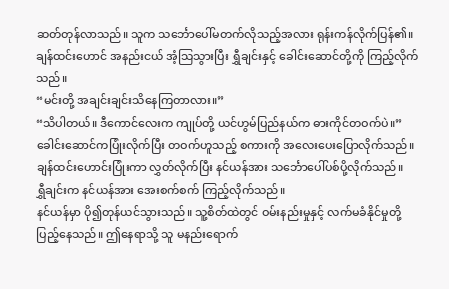ဆတ်တုန်လာသည်။ သူက သင်္ဘောပေါ်မတက်လိုသည့်အလား ရုန်းကန်လိုက်ပြန်၏။
ချန်ထင်းဟောင် အနည်းငယ် အံ့သြသွားပြီး ရွှီချင်းနှင့် ခေါင်းဆောင်တို့ကို ကြည့်လိုက်သည်။
“မင်းတို့ အချင်းချင်းသိနေကြတာလား။”
“သိပါတယ်။ ဒီကောင်လေးက ကျုပ်တို့ ယင်ဟွမ်ပြည်နယ်က ဓားကိုင်တဝက်ပဲ။”
ခေါင်းဆောင်ကပြုံးလိုက်ပြီး တဝက်ဟူသည့် စကားကို အလေးပေးပြောလိုက်သည်။
ချန်ထင်းဟောင်းပြုံးကာ လွှတ်လိုက်ပြီး နင်ယန်အား သင်္ဘောပေါ်ပစ်ပို့လိုက်သည်။
ရွှီချင်းက နင်ယန်အား အေးစက်စက် ကြည့်လိုက်သည်။
နင်ယန်မှာ ပို၍တုန်ယင်သွားသည်။ သူ့စိတ်ထဲတွင် ဝမ်းနည်းမှုနှင့် လက်မခံနိုင်မှုတို့ ပြည့်နေသည်။ ဤနေရာသို့ သူ မနည်းရောက်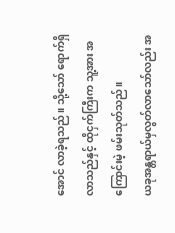အောင် လာခဲ့ရသည်။ သို့သော် ရောက်ရှိလာသည်နှင့် ထိုငှက်ကြီးက သူ့အား အကြောင်းမဲ့ ဖမ်းသုတ်သည်။
ယခုအန္တရာယ်မှလွတ်လာသော်လည်း အ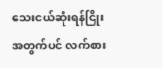သေးငယ်ဆုံးရန်ငြိုးအတွက်ပင် လက်စား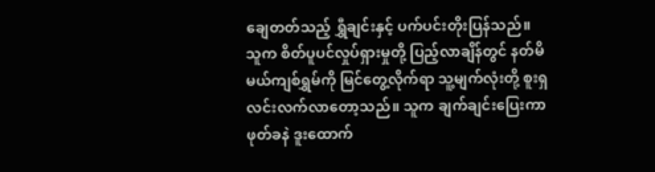ချေတတ်သည့် ရွှီချင်းနှင့် ပက်ပင်းတိုးပြန်သည်။
သူက စိတ်ပူပင်လှုပ်ရှားမှုတို့ ပြည့်လာချိန်တွင် နတ်မိမယ်ကျစ်ရွှမ်ကို မြင်တွေ့လိုက်ရာ သူ့မျက်လုံးတို့ စူးရှလင်းလက်လာတော့သည်။ သူက ချက်ချင်းပြေးကာ ဖုတ်ခနဲ ဒူးထောက်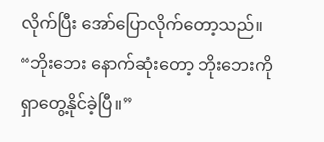လိုက်ပြီး အော်ပြောလိုက်တော့သည်။
“ဘိုးဘေး နောက်ဆုံးတော့ ဘိုးဘေးကို ရှာတွေ့နိုင်ခဲ့ပြီ။”